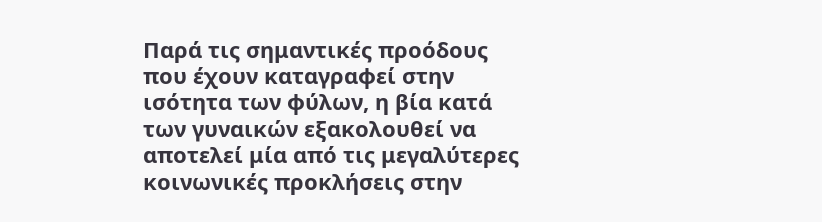Παρά τις σημαντικές προόδους που έχουν καταγραφεί στην ισότητα των φύλων, η βία κατά των γυναικών εξακολουθεί να αποτελεί μία από τις μεγαλύτερες κοινωνικές προκλήσεις στην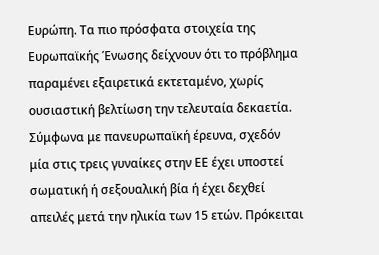Ευρώπη. Τα πιο πρόσφατα στοιχεία της Ευρωπαϊκής Ένωσης δείχνουν ότι το πρόβλημα παραμένει εξαιρετικά εκτεταμένο, χωρίς ουσιαστική βελτίωση την τελευταία δεκαετία.
Σύμφωνα με πανευρωπαϊκή έρευνα, σχεδόν μία στις τρεις γυναίκες στην ΕΕ έχει υποστεί σωματική ή σεξουαλική βία ή έχει δεχθεί απειλές μετά την ηλικία των 15 ετών. Πρόκειται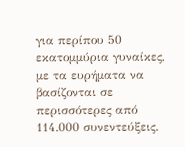για περίπου 50 εκατομμύρια γυναίκες, με τα ευρήματα να βασίζονται σε περισσότερες από 114.000 συνεντεύξεις.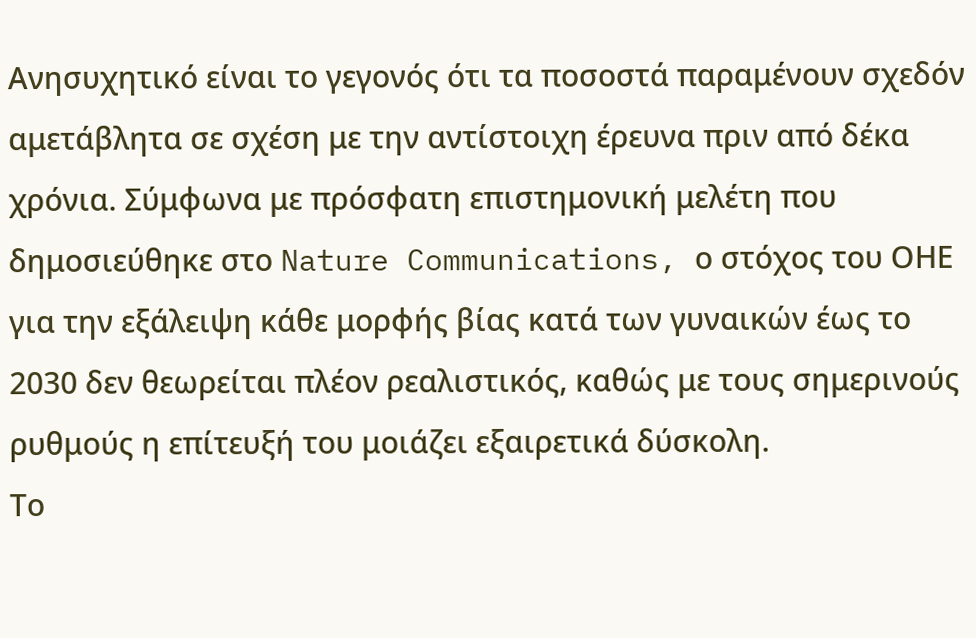Ανησυχητικό είναι το γεγονός ότι τα ποσοστά παραμένουν σχεδόν αμετάβλητα σε σχέση με την αντίστοιχη έρευνα πριν από δέκα χρόνια. Σύμφωνα με πρόσφατη επιστημονική μελέτη που δημοσιεύθηκε στο Nature Communications, ο στόχος του ΟΗΕ για την εξάλειψη κάθε μορφής βίας κατά των γυναικών έως το 2030 δεν θεωρείται πλέον ρεαλιστικός, καθώς με τους σημερινούς ρυθμούς η επίτευξή του μοιάζει εξαιρετικά δύσκολη.
Το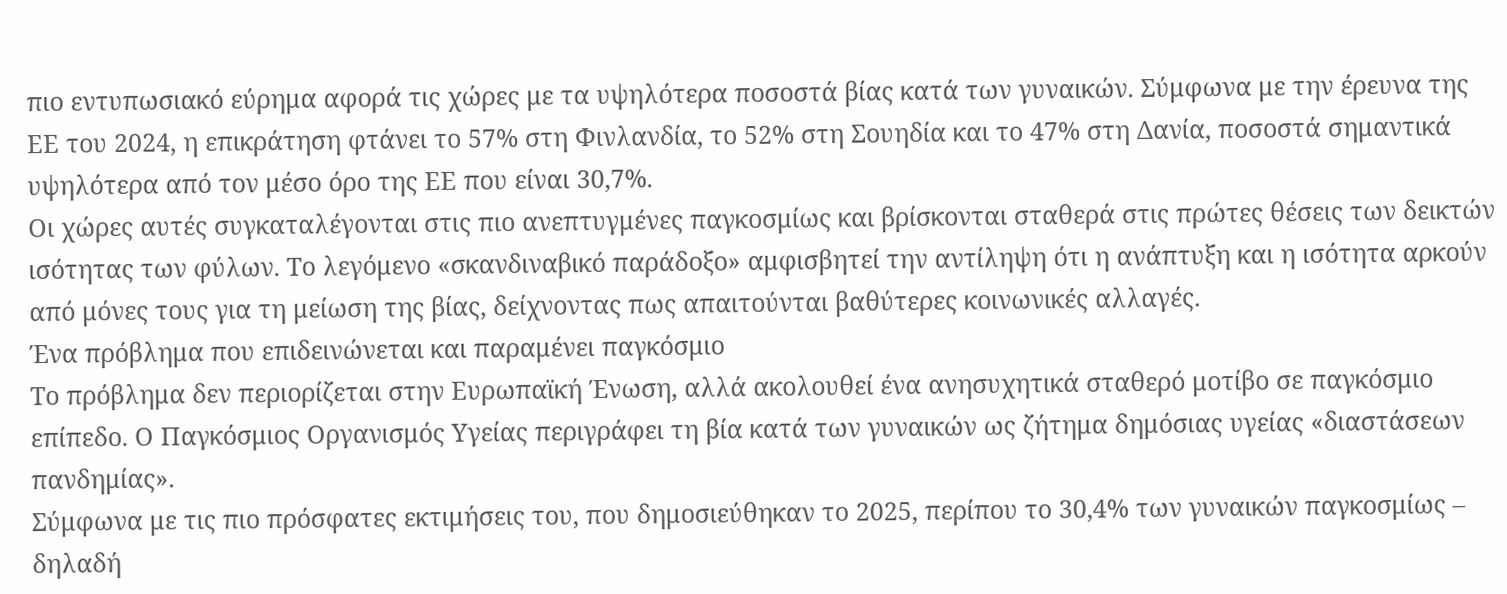πιο εντυπωσιακό εύρημα αφορά τις χώρες με τα υψηλότερα ποσοστά βίας κατά των γυναικών. Σύμφωνα με την έρευνα της ΕΕ του 2024, η επικράτηση φτάνει το 57% στη Φινλανδία, το 52% στη Σουηδία και το 47% στη Δανία, ποσοστά σημαντικά υψηλότερα από τον μέσο όρο της ΕΕ που είναι 30,7%.
Οι χώρες αυτές συγκαταλέγονται στις πιο ανεπτυγμένες παγκοσμίως και βρίσκονται σταθερά στις πρώτες θέσεις των δεικτών ισότητας των φύλων. Το λεγόμενο «σκανδιναβικό παράδοξο» αμφισβητεί την αντίληψη ότι η ανάπτυξη και η ισότητα αρκούν από μόνες τους για τη μείωση της βίας, δείχνοντας πως απαιτούνται βαθύτερες κοινωνικές αλλαγές.
Ένα πρόβλημα που επιδεινώνεται και παραμένει παγκόσμιο
Το πρόβλημα δεν περιορίζεται στην Ευρωπαϊκή Ένωση, αλλά ακολουθεί ένα ανησυχητικά σταθερό μοτίβο σε παγκόσμιο επίπεδο. Ο Παγκόσμιος Οργανισμός Υγείας περιγράφει τη βία κατά των γυναικών ως ζήτημα δημόσιας υγείας «διαστάσεων πανδημίας».
Σύμφωνα με τις πιο πρόσφατες εκτιμήσεις του, που δημοσιεύθηκαν το 2025, περίπου το 30,4% των γυναικών παγκοσμίως – δηλαδή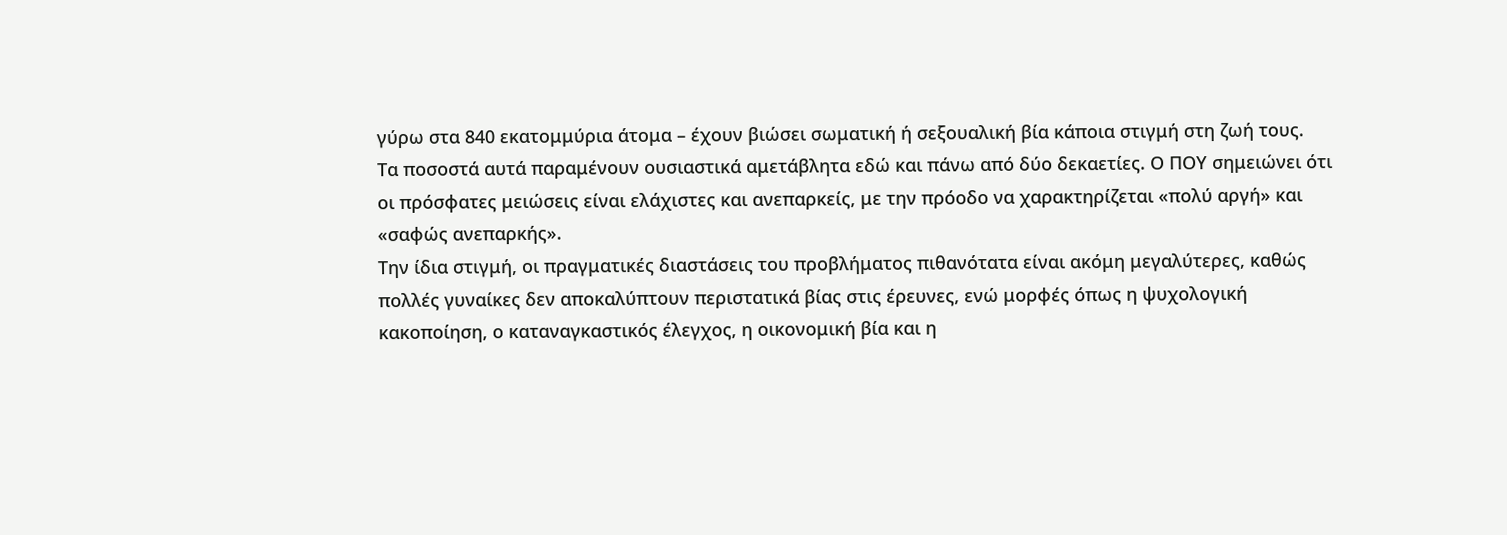γύρω στα 840 εκατομμύρια άτομα – έχουν βιώσει σωματική ή σεξουαλική βία κάποια στιγμή στη ζωή τους.
Τα ποσοστά αυτά παραμένουν ουσιαστικά αμετάβλητα εδώ και πάνω από δύο δεκαετίες. Ο ΠΟΥ σημειώνει ότι οι πρόσφατες μειώσεις είναι ελάχιστες και ανεπαρκείς, με την πρόοδο να χαρακτηρίζεται «πολύ αργή» και «σαφώς ανεπαρκής».
Την ίδια στιγμή, οι πραγματικές διαστάσεις του προβλήματος πιθανότατα είναι ακόμη μεγαλύτερες, καθώς πολλές γυναίκες δεν αποκαλύπτουν περιστατικά βίας στις έρευνες, ενώ μορφές όπως η ψυχολογική κακοποίηση, ο καταναγκαστικός έλεγχος, η οικονομική βία και η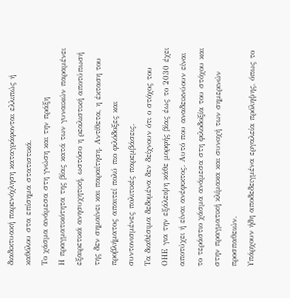διαδικτυακή παρενόχληση καταγράφονται ελλιπώς ή καθόλου στα επίσημα στατιστικά.
Το χάσμα ανάμεσα στη γνώση και την πράξη
Η πραγματικότητα της βίας κατά των γυναικών παραμένει εξαιρετικά ανησυχητική, ωστόσο η ρεαλιστική αποτύπωσή της δεν σημαίνει και παραίτηση. Αντίθετα, η έκταση του προβλήματος απαιτεί πολύ πιο φιλόδοξες και συντονισμένες πολιτικές παρεμβάσεις.
Τα διαθέσιμα δεδομένα δεν δείχνουν ότι ο στόχος του ΟΗΕ για την εξάλειψη κάθε μορφής βίας έως το 2030 έχει αποτύχει ή είναι ανέφικτος. Αυτό που αναδεικνύουν είναι το τεράστιο χάσμα ανάμεσα στη φιλοδοξία του στόχου και στην πραγματική κλίμακα και συνοχή των σημερινών προσπαθειών.
Υπάρχουν ήδη αποδεδειγμένα εργαλεία πρόληψης, όπως το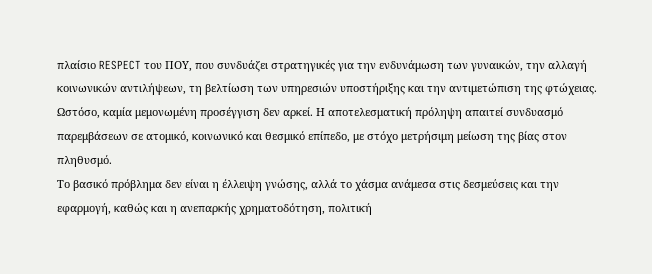πλαίσιο RESPECT του ΠΟΥ, που συνδυάζει στρατηγικές για την ενδυνάμωση των γυναικών, την αλλαγή κοινωνικών αντιλήψεων, τη βελτίωση των υπηρεσιών υποστήριξης και την αντιμετώπιση της φτώχειας.
Ωστόσο, καμία μεμονωμένη προσέγγιση δεν αρκεί. Η αποτελεσματική πρόληψη απαιτεί συνδυασμό παρεμβάσεων σε ατομικό, κοινωνικό και θεσμικό επίπεδο, με στόχο μετρήσιμη μείωση της βίας στον πληθυσμό.
Το βασικό πρόβλημα δεν είναι η έλλειψη γνώσης, αλλά το χάσμα ανάμεσα στις δεσμεύσεις και την εφαρμογή, καθώς και η ανεπαρκής χρηματοδότηση, πολιτική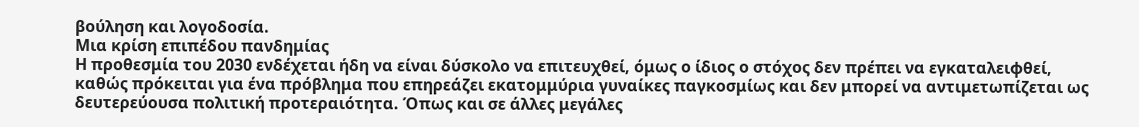βούληση και λογοδοσία.
Μια κρίση επιπέδου πανδημίας
Η προθεσμία του 2030 ενδέχεται ήδη να είναι δύσκολο να επιτευχθεί, όμως ο ίδιος ο στόχος δεν πρέπει να εγκαταλειφθεί, καθώς πρόκειται για ένα πρόβλημα που επηρεάζει εκατομμύρια γυναίκες παγκοσμίως και δεν μπορεί να αντιμετωπίζεται ως δευτερεύουσα πολιτική προτεραιότητα. Όπως και σε άλλες μεγάλες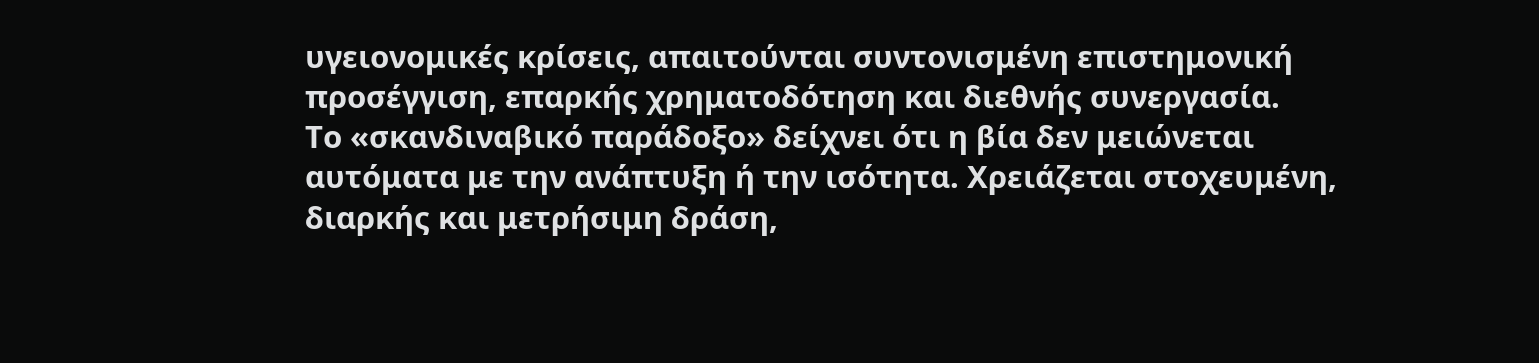υγειονομικές κρίσεις, απαιτούνται συντονισμένη επιστημονική προσέγγιση, επαρκής χρηματοδότηση και διεθνής συνεργασία.
Το «σκανδιναβικό παράδοξο» δείχνει ότι η βία δεν μειώνεται αυτόματα με την ανάπτυξη ή την ισότητα. Χρειάζεται στοχευμένη, διαρκής και μετρήσιμη δράση,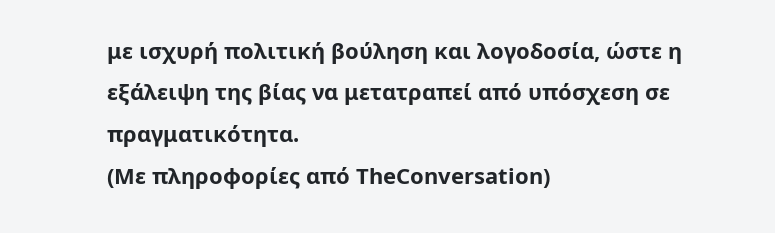με ισχυρή πολιτική βούληση και λογοδοσία, ώστε η εξάλειψη της βίας να μετατραπεί από υπόσχεση σε πραγματικότητα.
(Με πληροφορίες από TheConversation)